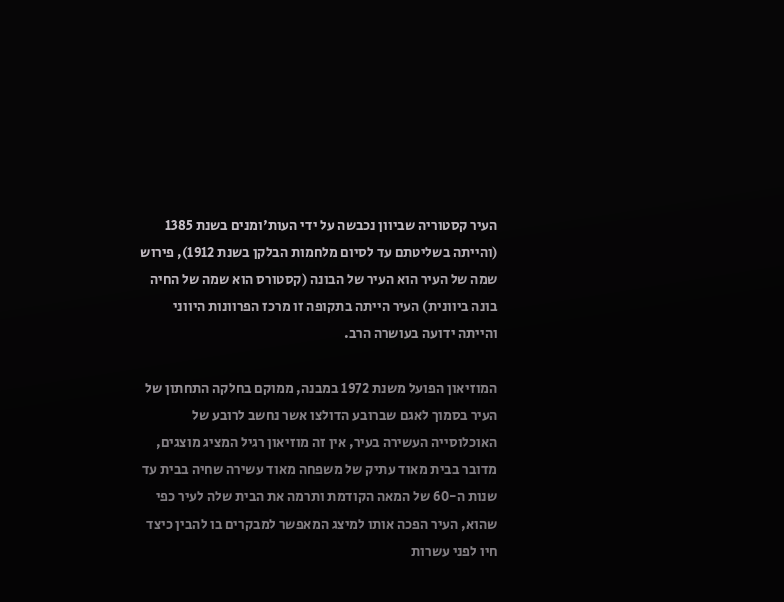העיר קסטוריה שביוון נכבשה על ידי העות'ומנים בשנת 1385 (והייתה בשליטתם עד לסיום מלחמות הבלקן בשנת 1912), פירוש שמה של העיר הוא העיר של הבונה (קסטורס הוא שמה של החיה בונה ביוונית) העיר הייתה בתקופה זו מרכז הפרוונות היווני והייתה ידועה בעושרה הרב.

המוזיאון הפועל משנת 1972 במבנה, ממוקם בחלקה התחתון של העיר בסמוך לאגם שברובע הדולצו אשר נחשב לרובע של האוכלוסייה העשירה בעיר, אין זה מוזיאון רגיל המציג מוצגים, מדובר בבית מאוד עתיק של משפחה מאוד עשירה שחיה בבית עד שנות ה-60 של המאה הקודמת ותרמה את הבית שלה לעיר כפי שהוא, העיר הפכה אותו למיצג המאפשר למבקרים בו להבין כיצד חיו לפני עשרות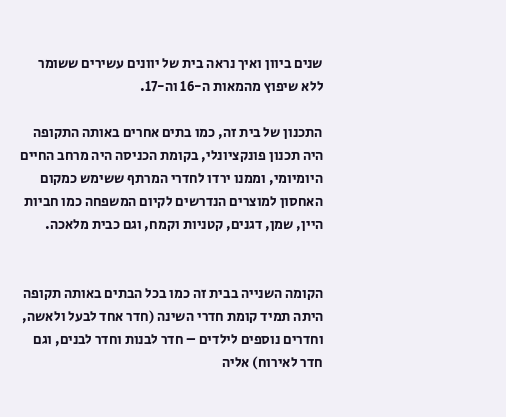שנים ביוון ואיך נראה בית של יוונים עשירים ששומר ללא שיפוץ מהמאות ה-16 וה-17.

התכנון של בית זה, כמו בתים אחרים באותה התקופה היה תכנון פונקציונלי, בקומת הכניסה היה מרחב החיים היומיומי, וממנו ירדו לחדרי המרתף ששימש כמקום האחסון למוצרים הנדרשים לקיום המשפחה כמו חביות היין, שמן, דגנים, קטניות וקמח, וגם כבית מלאכה.


הקומה השנייה בבית זה כמו בכל הבתים באותה תקופה היתה תמיד קומת חדרי השינה (חדר אחד לבעל ולאשה, וחדרים נוספים לילדים – חדר לבנות וחדר לבנים, וגם חדר לאירוח) אליה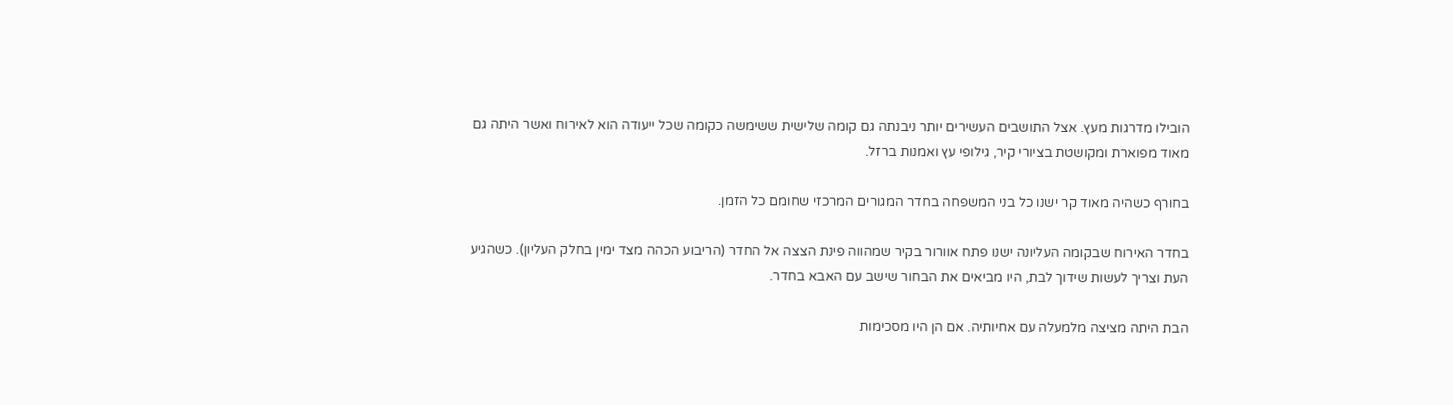הובילו מדרגות מעץ. אצל התושבים העשירים יותר ניבנתה גם קומה שלישית ששימשה כקומה שכל ייעודה הוא לאירוח ואשר היתה גם מאוד מפוארת ומקושטת בציורי קיר, גילופי עץ ואמנות ברזל.

בחורף כשהיה מאוד קר ישנו כל בני המשפחה בחדר המגורים המרכזי שחומם כל הזמן.

בחדר האירוח שבקומה העליונה ישנו פתח אוורור בקיר שמהווה פינת הצצה אל החדר (הריבוע הכהה מצד ימין בחלק העליון). כשהגיע העת וצריך לעשות שידוך לבת, היו מביאים את הבחור שישב עם האבא בחדר.

הבת היתה מציצה מלמעלה עם אחיותיה. אם הן היו מסכימות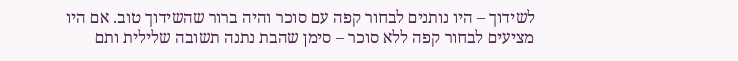לשידוך – היו נותנים לבחור קפה עם סוכר והיה ברור שהשידוך טוב. אם היו מציעים לבחור קפה ללא סוכר – סימן שהבת נתנה תשובה שלילית ותם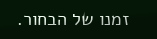זמנו של הבחור.